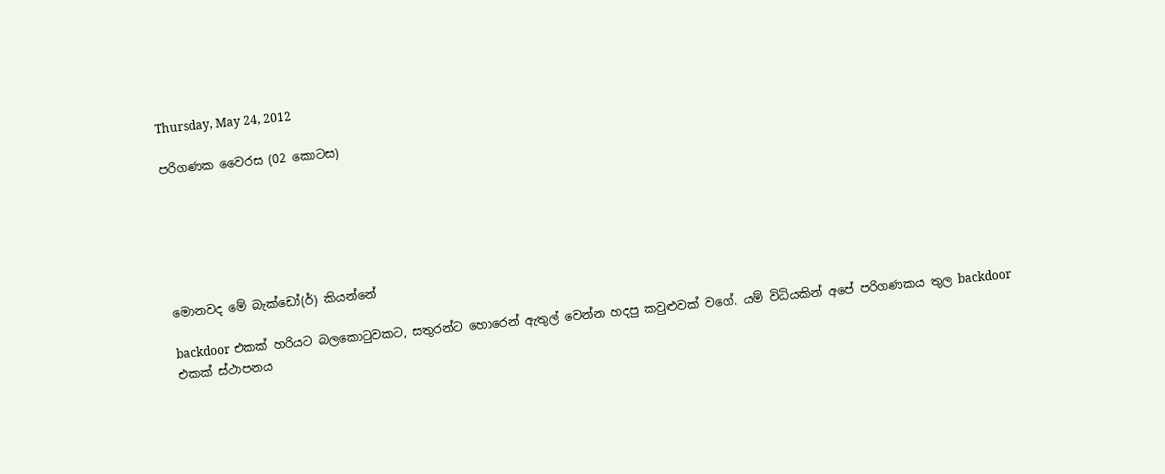Thursday, May 24, 2012

පරිගණක වෛරස (02 කොටස)






මොනවද මේ බැක්ඩෝ(ර්) කියන්නේ

backdoor එකක් හරියට බලකොටුවකට, සතුරන්ට හොරෙන් ඇතුල් වෙන්න හදපු කවුළුවක් වගේ. යම් විධියකින් අපේ පරිගණකය තුල backdoor එකක් ස්ථාපනය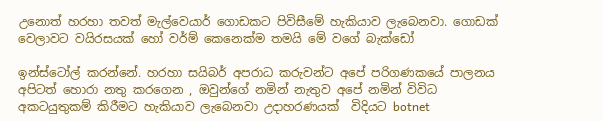උනොත් හරහා තවත් මැල්වෙයාර් ගොඩකට පිවිසීමේ හැකියාව ලැබෙනවා. ගොඩක් වෙලාවට වයිරසයක් හෝ වර්ම් කෙනෙක්ම තමයි මේ වගේ බැක්ඩෝ

ඉන්ස්ටෝල් කරන්නේ. හරහා සයිබර් අපරාධ කරුවන්ට අපේ පරිගණකයේ පාලනය අපිටත් හොරා නතු කරගෙන , ඔවුන්ගේ නමින් නැතුව අපේ නමින් විවිධ අකටයුතුකම් කිරීමට හැකියාව ලැබෙනවා උදාහරණයක්‌  විදියට botnet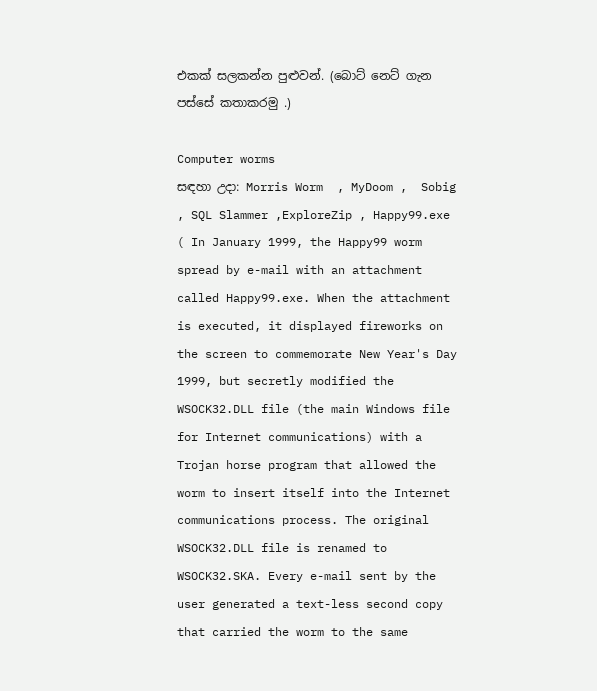එකක් සලකන්න පුළුවන්. (බොට් නෙට් ගැන පස්සේ කතාකරමු .)

Computer worms
සඳහා උදා: Morris Worm  , MyDoom ,  Sobig , SQL Slammer ,ExploreZip , Happy99.exe ( In January 1999, the Happy99 worm spread by e-mail with an attachment called Happy99.exe. When the attachment is executed, it displayed fireworks on the screen to commemorate New Year's Day 1999, but secretly modified the WSOCK32.DLL file (the main Windows file for Internet communications) with a Trojan horse program that allowed the worm to insert itself into the Internet communications process. The original WSOCK32.DLL file is renamed to WSOCK32.SKA. Every e-mail sent by the user generated a text-less second copy that carried the worm to the same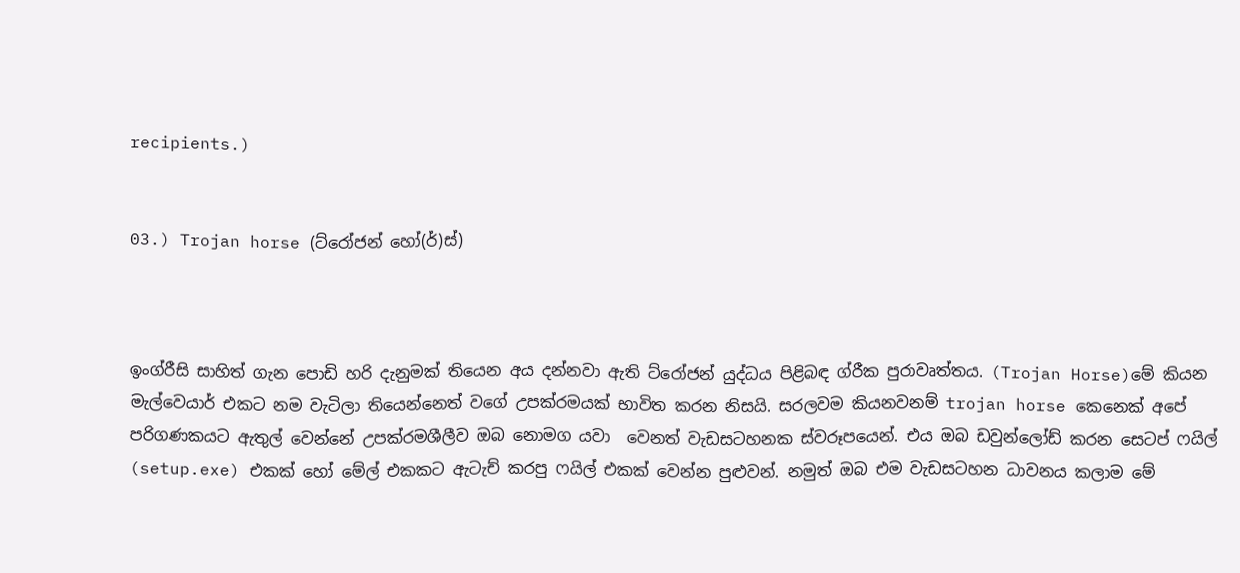recipients.)


03.) Trojan horse (ට්රෝජන් හෝ(ර්)ස්)



ඉංග්රීසි සාහිත් ගැන පොඩි හරි දැනුමක් තියෙන අය දන්නවා ඇති ට්රෝජන් යුද්ධය පිළිබඳ ග්රීක පුරාවෘත්තය. (Trojan Horse)මේ කියන මැල්වෙයාර් එකට නම වැටිලා තියෙන්නෙත් වගේ උපක්රමයක් භාවිත කරන නිසයි. සරලවම කියනවනම් trojan horse කෙනෙක් අපේ පරිගණකයට ඇතුල් වෙන්නේ උපක්රමශීලීව ඔබ නොමග යවා  වෙනත් වැඩසටහනක ස්වරූපයෙන්. එය ඔබ ඩවුන්ලෝඩ් කරන සෙටප් ෆයිල් (setup.exe) එකක් හෝ මේල් එකකට ඇටැච් කරපු ෆයිල් එකක් වෙන්න පුළුවන්. නමුත් ඔබ එම වැඩසටහන ධාවනය කලාම මේ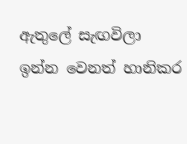ඇතුලේ සැඟවිලා ඉන්න වෙනත් හානිකර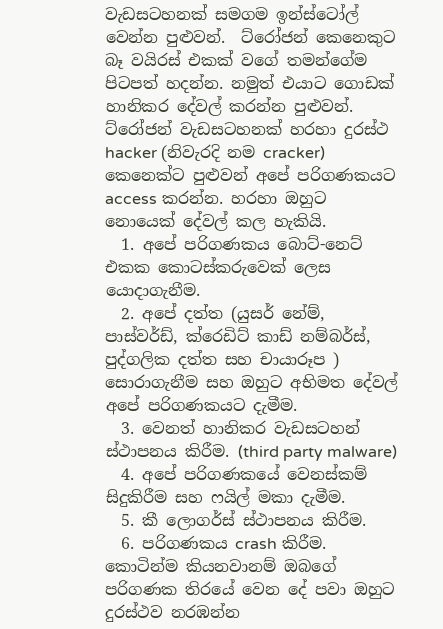වැඩසටහනක් සමගම ඉන්ස්ටෝල් වෙන්න පුළුවන්.  ට්රෝජන් කෙනෙකුට බෑ වයිරස් එකක් වගේ තමන්ගේම පිටපත් හදන්න. නමුත් එයාට ගොඩක් හානිකර දේවල් කරන්න පුළුවන්.
ට්රෝජන් වැඩසටහනක් හරහා දුරස්ථ hacker (නිවැරදි නම cracker) කෙනෙක්ට පුළුවන් අපේ පරිගණකයට access කරන්න. හරහා ඔහුට නොයෙක් දේවල් කල හැකියි.
  1. අපේ පරිගණකය බොට්-නෙට් එකක කොටස්කරුවෙක් ලෙස යොදාගැනීම.
  2. අපේ දත්ත (යුසර් නේම්, පාස්වර්ඩ්, ක්රෙඩිට් කාඩ් නම්බර්ස්, පුද්ගලික දත්ත සහ චායාරූප ) සොරාගැනීම සහ ඔහුට අභිමත දේවල් අපේ පරිගණකයට දැමීම.
  3. වෙනත් හානිකර වැඩසටහන් ස්ථාපනය කිරීම. (third party malware)
  4. අපේ පරිගණකයේ වෙනස්කම් සිදුකිරීම සහ ෆයිල් මකා දැමීම.
  5. කී ලොගර්ස් ස්ථාපනය කිරීම.
  6. පරිගණකය crash කිරීම.
කොටින්ම කියනවානම් ඔබගේ පරිගණක තිරයේ වෙන දේ පවා ඔහුට දුරස්ථව නරඹන්න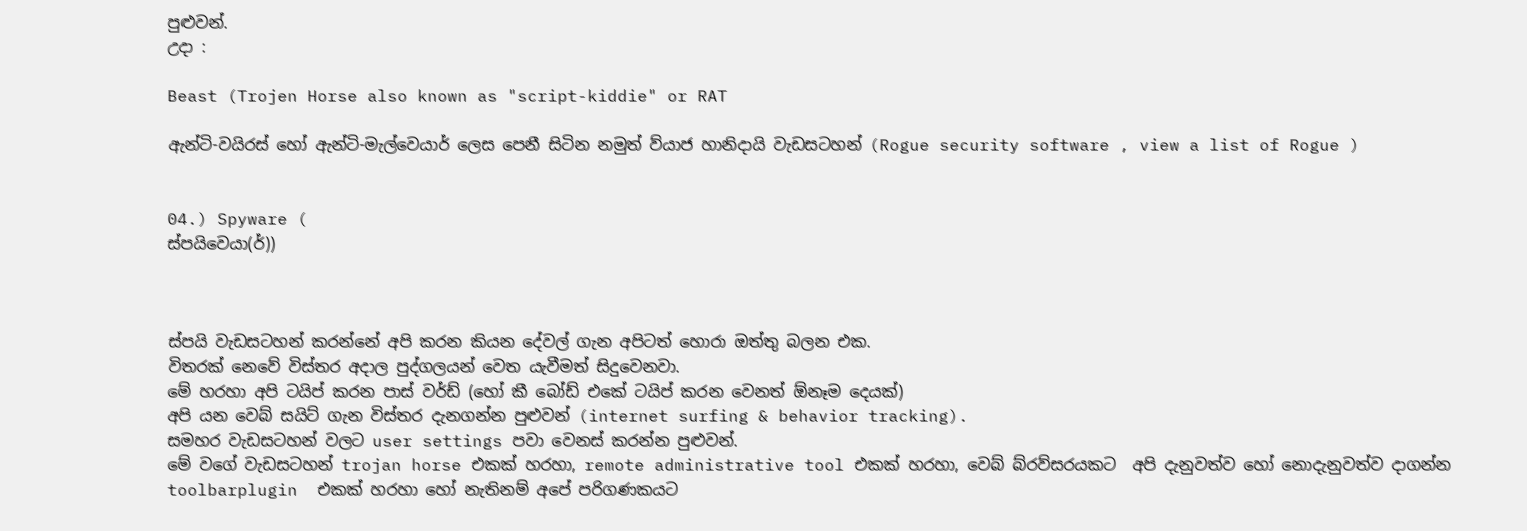පුළුවන්.
උදා :

Beast (Trojen Horse also known as "script-kiddie" or RAT

ඇන්ටි-වයිරස් හෝ ඇන්ටි-මැල්වෙයාර් ලෙස පෙනී සිටින නමුත් ව්යාජ හානිදායි වැඩසටහන් (Rogue security software , view a list of Rogue )


04.) Spyware (
ස්පයිවෙයා(ර්))



ස්පයි වැඩසටහන් කරන්නේ අපි කරන කියන දේවල් ගැන අපිටත් හොරා ඔත්තු බලන එක.
විතරක් නෙවේ විස්තර අදාල පුද්ගලයන් වෙත යැවීමත් සිදුවෙනවා.
මේ හරහා අපි ටයිප් කරන පාස් වර්ඩ් (හෝ කී බෝඩ් එකේ ටයිප් කරන වෙනත් ඕනෑම දෙයක්)
අපි යන වෙබ් සයිට් ගැන විස්තර දැනගන්න පුළුවන් (internet surfing & behavior tracking).
සමහර වැඩසටහන් වලට user settings පවා වෙනස් කරන්න පුළුවන්.
මේ වගේ වැඩසටහන් trojan horse එකක් හරහා, remote administrative tool එකක් හරහා, වෙබ් බ්රව්සරයකට  අපි දැනුවත්ව හෝ නොදැනුවත්ව දාගන්න toolbarplugin  එකක් හරහා හෝ නැතිනම් අපේ පරිගණකයට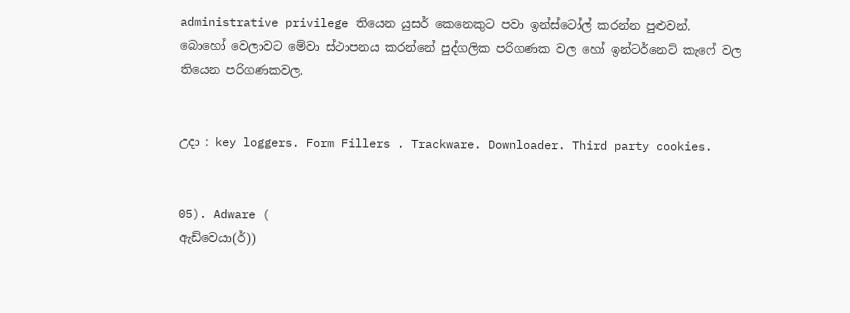administrative privilege තියෙන යුසර් කෙනෙකුට පවා ඉන්ස්ටෝල් කරන්න පුළුවන්.
බොහෝ වෙලාවට මේවා ස්ථාපනය කරන්නේ පුද්ගලික පරිගණක වල හෝ ඉන්ටර්නෙට් කැෆේ වල තියෙන පරිගණකවල.


උදා : key loggers. Form Fillers . Trackware. Downloader. Third party cookies.


05). Adware (
ඇඩ්වෙයා(ර්))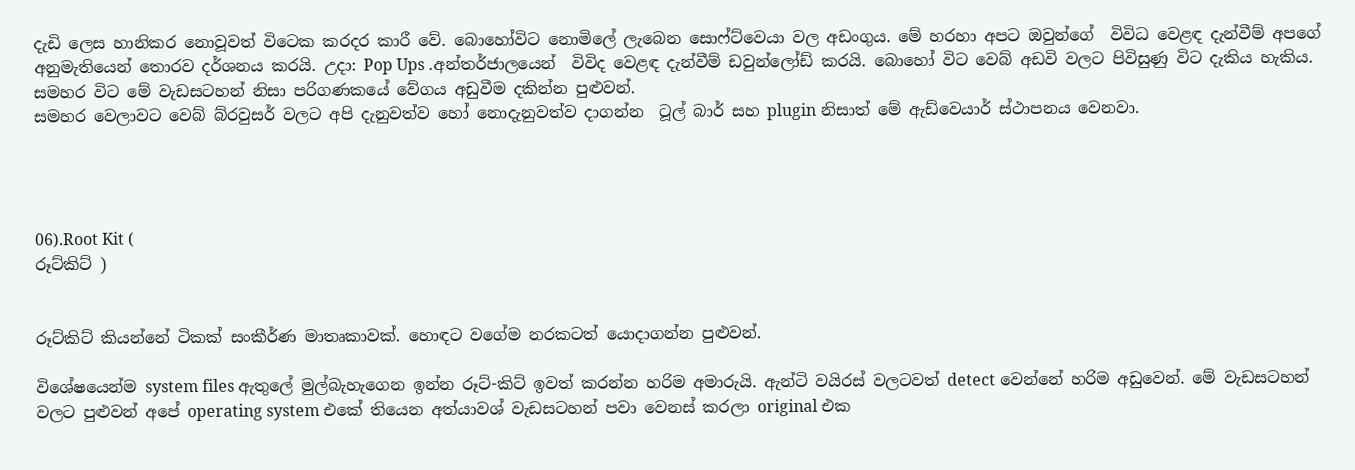දැඩි ලෙස හානිකර නොවූවත් විටෙක කරදර කාරී වේ. බොහෝවිට නොමිලේ ලැබෙන සොෆ්ට්වෙයා වල අඩංගුය. මේ හරහා අපට ඔවුන්ගේ  විවිධ වෙළඳ දැන්වීම් අපගේ අනුමැතියෙන් තොරව දර්ශනය කරයි. උදා: Pop Ups .අන්තර්ජාලයෙන්  විවිද වෙළඳ දැන්වීම් ඩවුන්ලෝඩ් කරයි. බොහෝ විට වෙබ් අඩවි වලට පිවිසුණු විට දැකිය හැකිය.
සමහර විට මේ වැඩසටහන් නිසා පරිගණකයේ වේගය අඩුවීම දකින්න පුළුවන්.
සමහර වෙලාවට වෙබ් බ්රවුසර් වලට අපි දැනුවත්ව හෝ නොදැනුවත්ව දාගන්න  ටූල් බාර් සහ plugin නිසාත් මේ ඇඩ්වෙයාර් ස්ථාපනය වෙනවා.




06).Root Kit (
රූට්කිට් )


රූට්කිට් කියන්නේ ටිකක් සංකීර්ණ මාතෘකාවක්. හොඳට වගේම නරකටත් යොදාගන්න පුළුවන්.

විශේෂයෙන්ම system files ඇතුලේ මුල්බැහැගෙන ඉන්න රූට්‌-කිට් ඉවත් කරන්න හරිම අමාරුයි. ඇන්ටි වයිරස් වලටවත් detect වෙන්නේ හරිම අඩුවෙන්. මේ වැඩසටහන් වලට පුළුවන් අපේ operating system එකේ තියෙන අත්යාවශ් වැඩසටහන් පවා වෙනස් කරලා original එක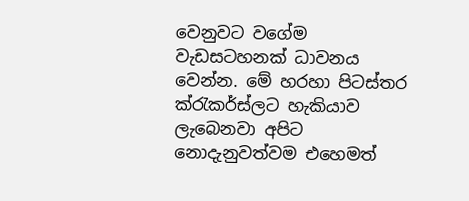වෙනුවට වගේම වැඩසටහනක් ධාවනය වෙන්න. මේ හරහා පිටස්තර ක්රැකර්ස්ලට හැකියාව ලැබෙනවා අපිට නොදැනුවත්වම එහෙමත්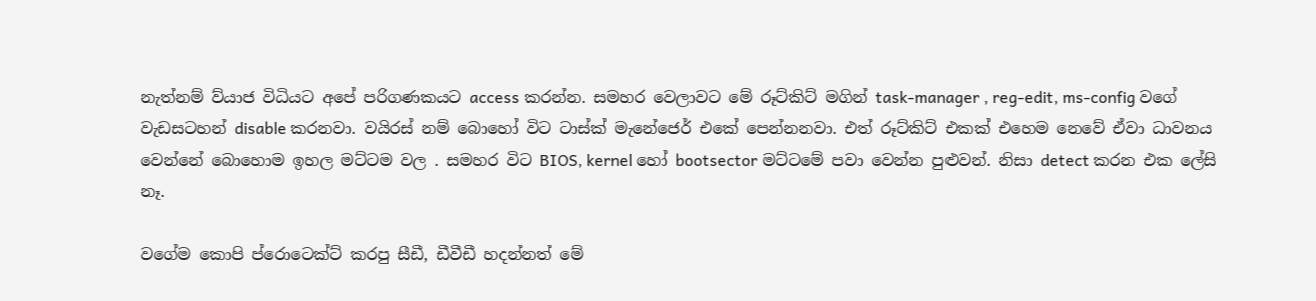නැත්නම් ව්යාජ විධියට අපේ පරිගණකයට access කරන්න. සමහර වෙලාවට මේ රූට්කිට් මගින් task-manager , reg-edit, ms-config වගේ වැඩසටහන් disable කරනවා. වයිරස් නම් බොහෝ විට ටාස්ක් මැනේජෙර් එකේ පෙන්නනවා. එත් රූට්කිට් එකක් එහෙම නෙවේ ඒවා ධාවනය වෙන්නේ බොහොම ඉහල මට්ටම වල . සමහර විට BIOS, kernel හෝ bootsector මට්ටමේ පවා වෙන්න පුළුවන්. නිසා detect කරන එක ලේසි නෑ.

වගේම කොපි ප්රොටෙක්ට් කරපු සීඩී, ඩීවීඩී හදන්නත් මේ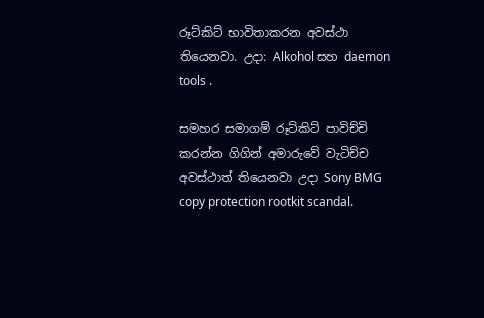රූට්කිට් භාවිතාකරන අවස්ථා තියෙනවා. උදා: Alkohol සහ daemon tools .

සමහර සමාගම් රූට්කිට් පාවිච්චි කරන්න ගිගින් අමාරුවේ වැටිච්ච අවස්ථාත් තියෙනවා උදා Sony BMG copy protection rootkit scandal.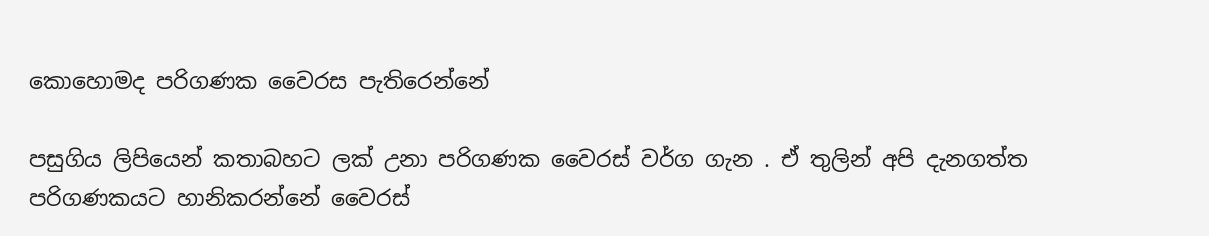කොහොමද පරිගණක වෛරස පැතිරෙන්නේ

පසුගිය ලිපියෙන් කතාබහට ලක් උනා පරිගණක වෛරස් වර්ග ගැන . ඒ තුලින් අපි දැනගත්ත පරිගණකයට හානිකරන්නේ වෛරස්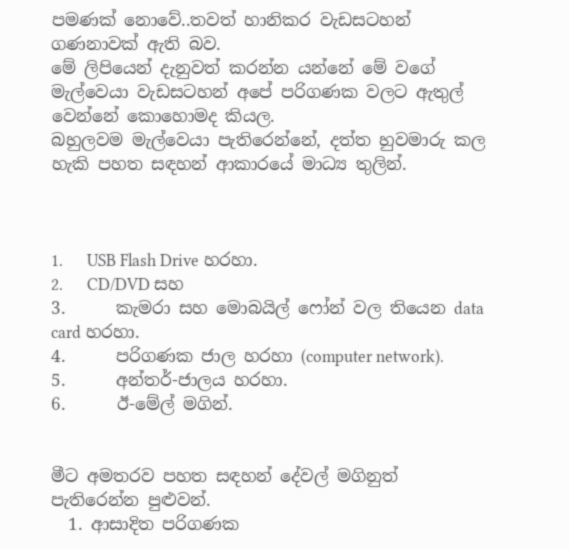පමණක් නොවේ..තවත් හානිකර වැඩසටහන් ගණනාවක් ඇති බව.
මේ ලිපියෙන් දැනුවත් කරන්න යන්නේ මේ වගේ මැල්වෙයා වැඩසටහන් අපේ පරිගණක වලට ඇතුල් වෙන්නේ කොහොමද කියල.
බහුලවම මැල්වෙයා පැතිරෙන්නේ, දත්ත හුවමාරු කල හැකි පහත සඳහන් ආකාරයේ මාධ්‍ය තුලින්.



1.      USB Flash Drive හරහා.
2.      CD/DVD සහ
3.      කැමරා සහ මොබයිල් ෆෝන් වල තියෙන data card හරහා.
4.      පරිගණක ජාල හරහා (computer network).
5.      අන්තර්-ජාලය හරහා.
6.      ඊ-මේල් මගින්.


මීට අමතරව පහත සඳහන් දේවල් මගිනුත් පැතිරෙන්න පුළුවන්.
  1. ආසාදිත පරිගණක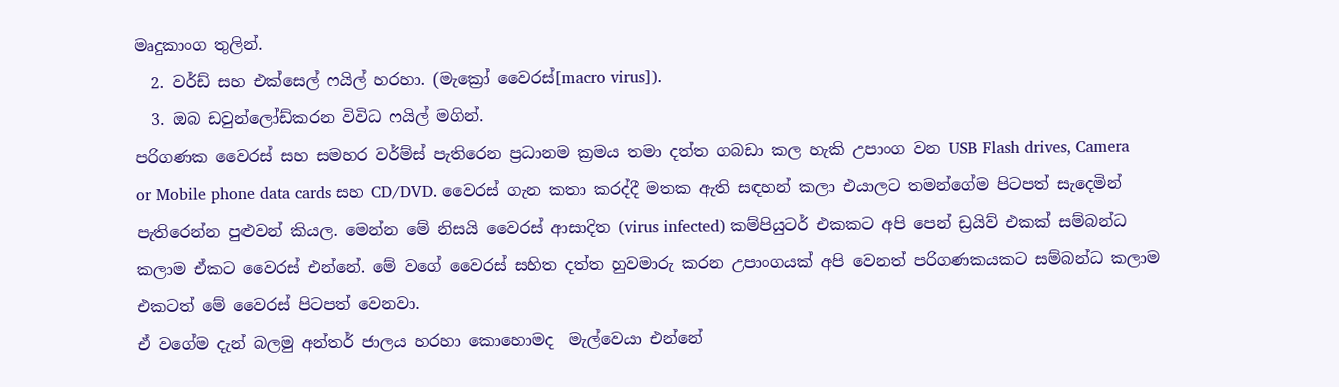මෘදුකාංග තුලින්.
  2. වර්ඩ් සහ එක්සෙල් ෆයිල් හරහා. (මැක්‍රෝ වෛරස්[macro virus]).
  3. ඔබ ඩවුන්ලෝඩ්කරන විවිධ ෆයිල් මගින්.
පරිගණක වෛරස් සහ සමහර වර්ම්ස් පැතිරෙන ප්‍රධානම ක්‍රමය තමා දත්ත ගබඩා කල හැකි උපාංග වන USB Flash drives, Camera or Mobile phone data cards සහ CD/DVD. වෛරස් ගැන කතා කරද්දී මතක ඇති සඳහන් කලා එයාලට තමන්ගේම පිටපත් සැදෙමින් පැතිරෙන්න පුළුවන් කියල. මෙන්න මේ නිසයි වෛරස් ආසාදිත (virus infected) කම්පියුටර් එකකට අපි පෙන් ඩ්‍රයිව් එකක් සම්බන්ධ කලාම ඒකට වෛරස් එන්නේ. මේ වගේ වෛරස් සහිත දත්ත හුවමාරු කරන උපාංගයක් අපි වෙනත් පරිගණකයකට සම්බන්ධ කලාම එකටත් මේ වෛරස් පිටපත් වෙනවා.
ඒ වගේම දැන් බලමු අන්තර් ජාලය හරහා කොහොමද  මැල්වෙයා එන්නේ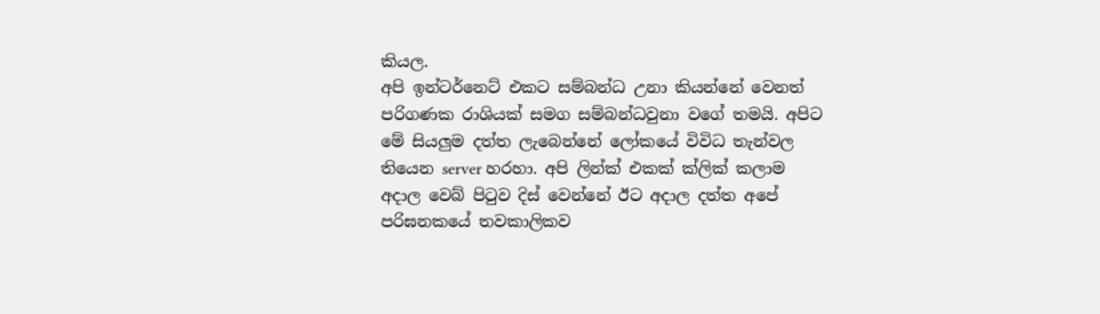කියල.
අපි ඉන්ටර්නෙට් එකට සම්බන්ධ උනා කියන්නේ වෙනත් පරිගණක රාශියක් සමග සම්බන්ධවුනා වගේ තමයි. අපිට මේ සියලුම දත්ත ලැබෙන්නේ ලෝකයේ විවිධ තැන්වල තියෙන server හරහා. අපි ලින්ක් එකක් ක්ලික් කලාම අදාල වෙබ් පිටුව දිස් වෙන්නේ ඊට අදාල දත්ත අපේ පරිඝනකයේ තවකාලිකව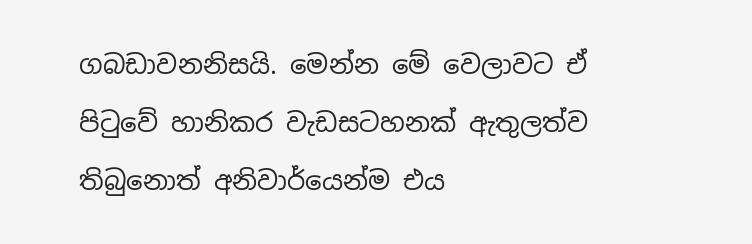ගබඩාවනනිසයි. මෙන්න මේ වෙලාවට ඒ පිටුවේ හානිකර වැඩසටහනක් ඇතුලත්ව තිබුනොත් අනිවාර්යෙන්ම එය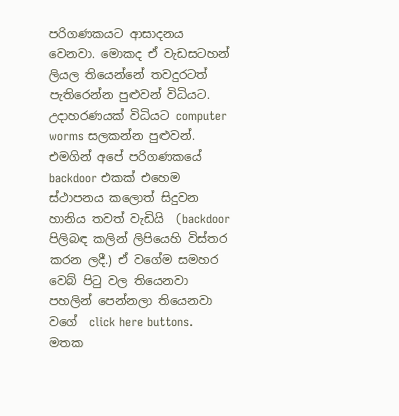පරිගණකයට ආසාදනය වෙනවා. මොකද ඒ වැඩසටහන් ලියල තියෙන්නේ තවදුරටත් පැතිරෙන්න පුළුවන් විධියට. උදාහරණයක් විධියට computer worms සලකන්න පුළුවන්. එමගින් අපේ පරිගණකයේ backdoor එකක් එහෙම ස්ථාපනය කලොත් සිදුවන හානිය තවත් වැඩියි  (backdoor පිලිබඳ කලින් ලිපියෙහි විස්තර කරන ලදී.) ඒ වගේම සමහර වෙබ් පිටු වල තියෙනවා පහලින් පෙන්නලා තියෙනවා වගේ  click here buttons. මතක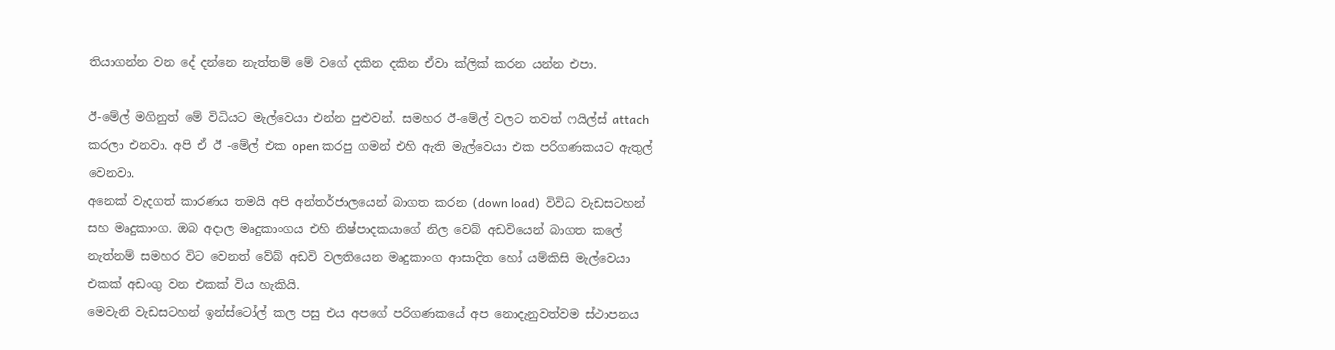තියාගන්න වන දේ දන්නෙ නැත්තම් මේ වගේ දකින දකින ඒවා ක්ලික් කරන යන්න එපා.

ඊ-මේල් මගිනුත් මේ විධියට මැල්වෙයා එන්න පුළුවන්. සමහර ඊ-මේල් වලට තවත් ෆයිල්ස් attach කරලා එනවා. අපි ඒ ඊ -මේල් එක open කරපු ගමන් එහි ඇති මැල්වෙයා එක පරිගණකයට ඇතුල් වෙනවා.
අනෙක් වැදගත් කාරණය තමයි අපි අන්තර්ජාලයෙන් බාගත කරන (down load)  විවිධ වැඩසටහන් සහ මෘදුකාංග. ඔබ අදාල මෘදුකාංගය එහි නිෂ්පාදකයාගේ නිල වෙබ් අඩවියෙන් බාගත කලේ නැත්නම් සමහර විට වෙනත් වේබ් අඩවි වලතියෙන මෘදුකාංග ආසාදිත හෝ යම්කිසි මැල්වෙයා එකක් අඩංගු වන එකක් විය හැකියි.
මෙවැනි වැඩසටහන් ඉන්ස්ටෝල් කල පසු එය අපගේ පරිගණකයේ අප නොදැනුවත්වම ස්ථාපනය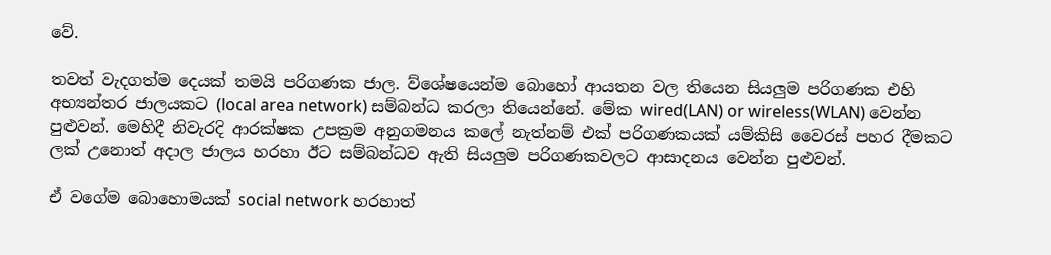වේ.

තවත් වැදගත්ම දෙයක් තමයි පරිගණක ජාල. ව්ශේෂයෙන්ම බොහෝ ආයතන වල තියෙන සියලුම පරිගණක එහි අභ්‍යන්තර ජාලයකට (local area network) සම්බන්ධ කරලා තියෙන්නේ. මේක wired(LAN) or wireless(WLAN) වෙන්න පුළුවන්. මෙහිදී නිවැරදි ආරක්ෂක උපක්‍රම අනුගමනය කලේ නැත්නම් එක් පරිගණකයක් යම්කිසි වෛරස් පහර දීමකට ලක් උනොත් අදාල ජාලය හරහා ඊට සම්බන්ධව ඇති සියලුම පරිගණකවලට ආසාදනය වෙන්න පුළුවන්.

ඒ වගේම බොහොමයක් social network හරහාත්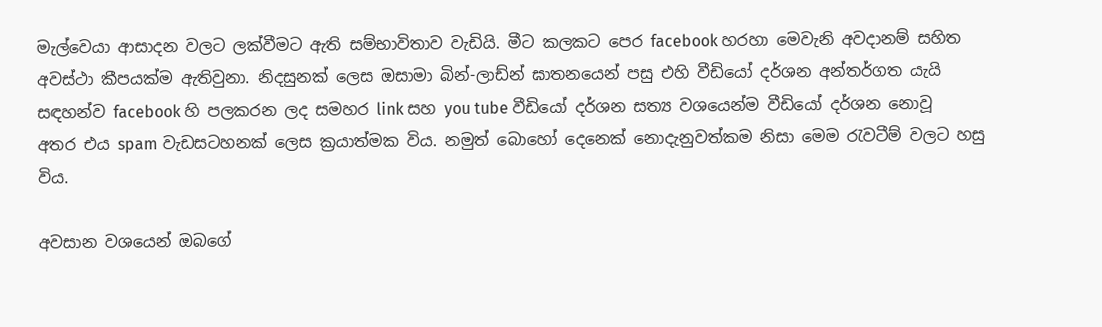මැල්වෙයා ආසාදන වලට ලක්වීමට ඇති සම්භාවිතාව වැඩියි. මීට කලකට පෙර facebook හරහා මෙවැනි අවදානම් සහිත අවස්ථා කීපයක්ම ඇතිවුනා. නිදසුනක් ලෙස ඔසාමා බින්-ලාඩ්න් ඝාතනයෙන් පසු එහි වීඩියෝ දර්ශන අන්තර්ගත යැයි සඳහන්ව facebook හි පලකරන ලද සමහර link සහ you tube වීඩියෝ දර්ශන සත්‍ය වශයෙන්ම වීඩියෝ දර්ශන නොවූ අතර එය spam වැඩසටහනක් ලෙස ක්‍රයාත්මක විය. නමුත් බොහෝ දෙනෙක් නොදැනුවත්කම නිසා මෙම රැවටීම් වලට හසු විය.

අවසාන වශයෙන් ඔබගේ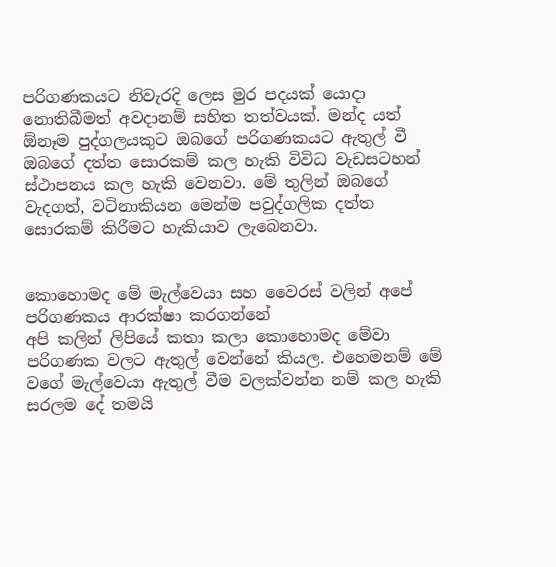පරිගණකයට නිවැරදි ලෙස මුර පදයක් යොදා නොතිබීමත් අවදානම් සහිත තත්වයක්. මන්ද යත් ඕනෑම පුද්ගලයකුට ඔබගේ පරිගණකයට ඇතුල් වී ඔබගේ දත්ත සොරකම් කල හැකි විවිධ වැඩසටහන් ස්ථාපනය කල හැකි වෙනවා. මේ තුලින් ඔබගේ වැදගත්, වටිනාකියන මෙන්ම පවුද්ගලික දත්ත සොරකම් කිරීමට හැකියාව ලැබෙනවා.


කොහොමද මේ මැල්වෙයා සහ වෛරස් වලින් අපේ පරිගණකය ආරක්ෂා කරගන්නේ
අපි කලින් ලිපියේ කතා කලා කොහොමද මේවා පරිගණක වලට ඇතුල් වෙන්නේ කියල. එහෙමනම් මේ වගේ මැල්වෙයා ඇතුල් වීම වලක්වන්න නම් කල හැකි සරලම දේ තමයි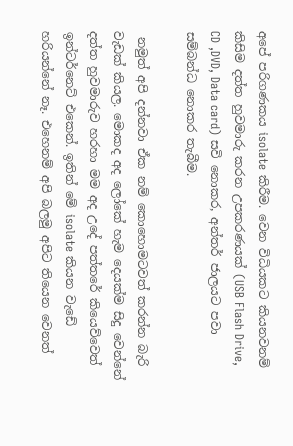අපේ පරිගණකය isolate කිරීම. වෙන විධියකට කියනවනම් කිසිම දත්ත හුවමාරු කරන උපකරණයක් (USB Flash Drive, CD ,DVD, Data card) සවි නොකර, අන්තර් ජාලයට පවා සම්බන්ධ නොකර තැබීම.

 නමුත් අපි දන්නවා ඒක නම් කොහොමටවත් කරන්න බැරි වැඩක් කියල. මොකද අද ලෝකේ හැම දෙයක්ම සිදු වෙන්නේ දත්ත හුවමාරුව හරහා මම අද උදේ පත්තරේ කියෙව්වෙත් ඉන්ටර්නෙට් එකෙන්. ඉතින් මේ isolate කියන වැඩේ හරියන්නේ නෑ. එහෙනම් අපි බලමු අපිට තියෙන වෙනත්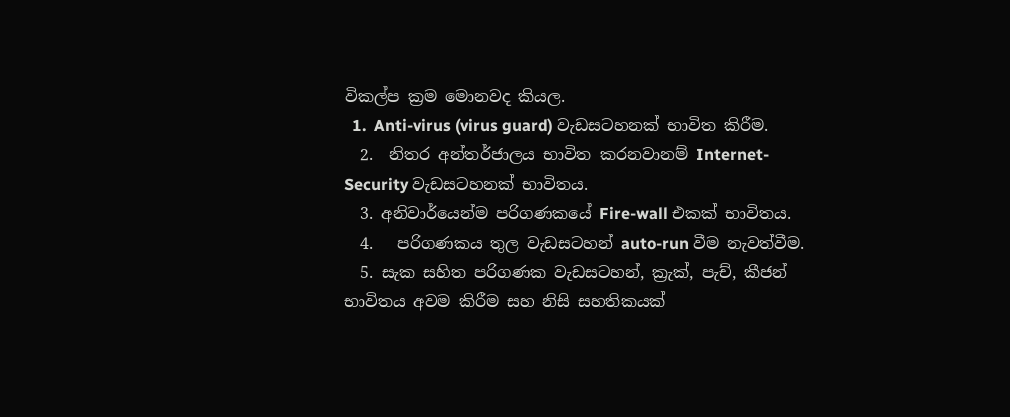විකල්ප ක්‍රම මොනවද කියල.
  1.  Anti-virus (virus guard) වැඩසටහනක් භාවිත කිරීම.
  2.  නිතර අන්තර්ජාලය භාවිත කරනවානම් Internet- Security වැඩසටහනක් භාවිතය.
  3. අනිවාර්යෙන්ම පරිගණකයේ Fire-wall එකක් භාවිතය.
  4.   පරිගණකය තුල වැඩසටහන් auto-run වීම නැවත්වීම.
  5. සැක සහිත පරිගණක වැඩසටහන්, ක්‍රැක්, පැච්, කීජන් භාවිතය අවම කිරීම සහ නිසි සහතිකයක්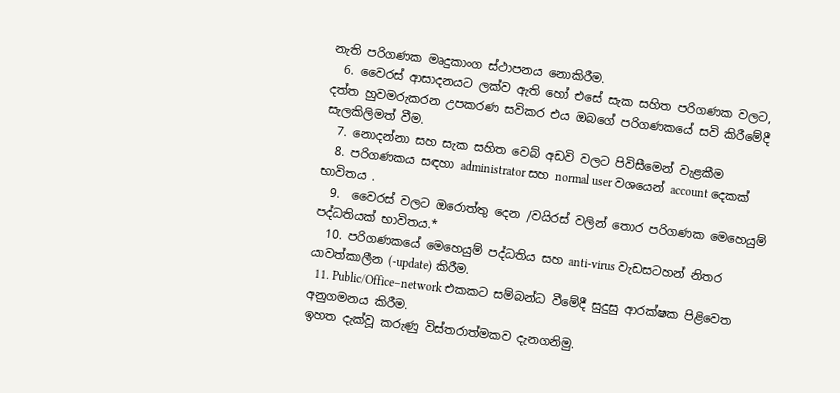නැති පරිගණක මෘදුකාංග ස්ථාපනය නොකිරීම.
  6. වෛරස් ආසාදනයට ලක්ව ඇති හෝ එසේ සැක සහිත පරිගණක වලට, දත්ත හුවමරුකරන උපකරණ සවිකර එය ඔබගේ පරිගණකයේ සවි කිරීමේදී සැලකිලිමත් වීම.
  7. නොදන්නා සහ සැක සහිත වෙබ් අඩවි වලට පිවිසීමෙන් වැළකීම
  8. පරිගණකය සඳහා administrator සහ normal user වශයෙන් account දෙකක් භාවිතය .
  9.  වෛරස් වලට ඔරොත්තු දෙන /වයිරස් වලින් තොර පරිගණක මෙහෙයුම් පද්ධතියක් භාවිතය.*
  10. පරිගණකයේ මෙහෙයුම් පද්ධතිය සහ anti-virus වැඩසටහන් නිතර යාවත්කාලීන (-update) කිරීම.
  11. Public/Office–network එකකට සම්බන්ධ වීමේදී සුදුසු ආරක්ෂක පිළිවෙත අනුගමනය කිරීම.
ඉහත දැක්වූ කරුණු විස්තරාත්මකව දැනගනිමු.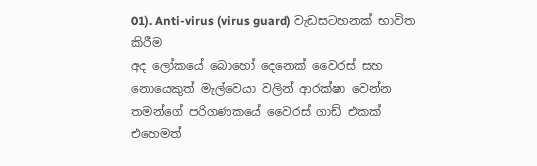01). Anti-virus (virus guard) වැඩසටහනක් භාවිත කිරීම
අද ලෝකයේ බොහෝ දෙනෙක් වෛරස් සහ නොයෙකුත් මැල්වෙයා වලින් ආරක්ෂා වෙන්න තමන්ගේ පරිගණකයේ වෛරස් ගාඩ් එකක් එහෙමත්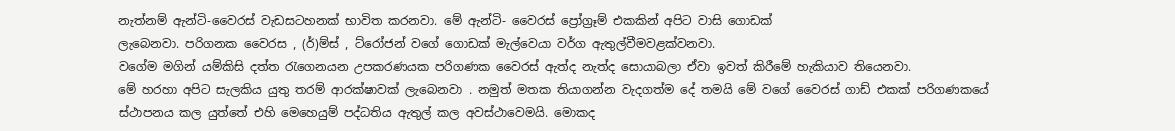නැත්නම් ඇන්ටි-වෛරස් වැඩසටහනක් භාවිත කරනවා. මේ ඇන්ටි- වෛරස් ප්‍රෝග්‍රෑම් එකකින් අපිට වාසි ගොඩක්
ලැබෙනවා. පරිගනක වෛරස , (ර්)ම්ස් , ට්රෝජන් වගේ ගොඩක් මැල්වෙයා වර්ග ඇතුල්වීමවළක්වනවා.
වගේම මගින් යම්කිසි දත්ත රැගෙනයන උපකරණයක පරිගණක වෛරස් ඇත්ද නැත්ද සොයාබලා ඒවා ඉවත් කිරීමේ හැකියාව තියෙනවා.
මේ හරහා අපිට සැලකිය යුතු තරම් ආරක්ෂාවක් ලැබෙනවා . නමුත් මතක තියාගන්න වැදගත්ම දේ තමයි මේ වගේ වෛරස් ගාඩ් එකක් පරිගණකයේ ස්ථාපනය කල යුත්තේ එහි මෙහෙයුම් පද්ධතිය ඇතුල් කල අවස්ථාවෙමයි. මොකද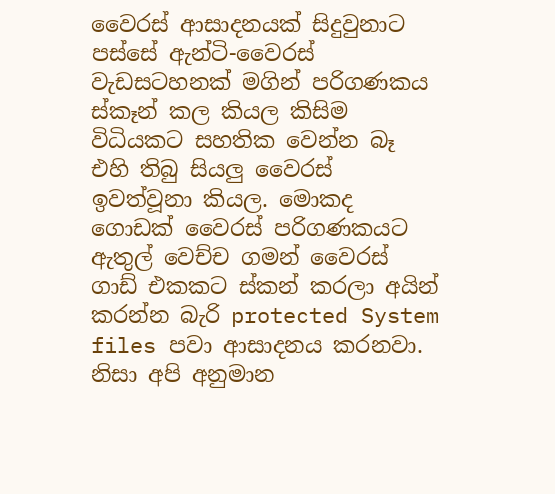වෛරස් ආසාදනයක් සිදුවුනාට පස්සේ ඇන්ටි-වෛරස් වැඩසටහනක් මගින් පරිගණකය ස්කෑන් කල කියල කිසිම විධියකට සහතික වෙන්න බෑ එහි තිබු සියලු වෛරස් ඉවත්වූනා කියල. මොකද ගොඩක් වෛරස් පරිගණකයට ඇතුල් වෙච්ච ගමන් වෛරස් ගාඩ් එකකට ස්කන් කරලා අයින් කරන්න බැරි protected System files පවා ආසාදනය කරනවා. නිසා අපි අනුමාන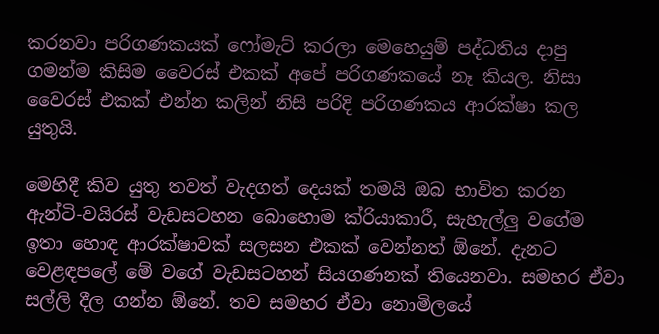කරනවා පරිගණකයක් ෆෝමැට් කරලා මෙහෙයුම් පද්ධතිය දාපු ගමන්ම කිසිම වෛරස් එකක් අපේ පරිගණකයේ නෑ කියල. නිසා වෛරස් එකක් එන්න කලින් නිසි පරිදි පරිගණකය ආරක්ෂා කල යුතුයි.

මෙහිදී කිව යුතු තවත් වැදගත් දෙයක් තමයි ඔබ භාවිත කරන ඇන්ටි-වයිරස් වැඩසටහන බොහොම ක්රියාකාරී, සැහැල්ලු වගේම ඉතා හොඳ ආරක්ෂාවක් සලසන එකක් වෙන්නත් ඕනේ. දැනට වෙළඳපලේ මේ වගේ වැඩසටහන් සියගණනක් තියෙනවා. සමහර ඒවා සල්ලි දීල ගන්න ඕනේ. තව සමහර ඒවා නොමිලයේ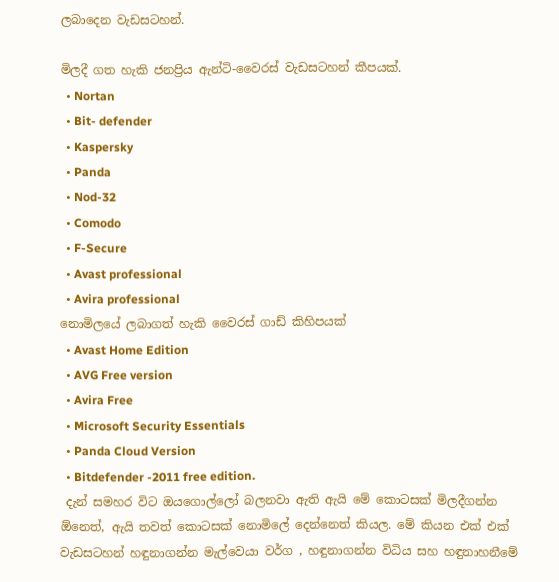ලබාදෙන වැඩසටහන්.

මිලදී ගත හැකි ජනප්‍රිය ඇන්ටි-වෛරස් වැඩසටහන් කීපයක්.
  • Nortan
  • Bit- defender
  • Kaspersky
  • Panda
  • Nod-32
  • Comodo
  • F-Secure
  • Avast professional
  • Avira professional
නොමිලයේ ලබාගත් හැකි වෛරස් ගාඩ් කිහිපයක්
  • Avast Home Edition
  • AVG Free version
  • Avira Free
  • Microsoft Security Essentials
  • Panda Cloud Version
  • Bitdefender -2011 free edition.
 දැන් සමහර විට ඔයගොල්ලෝ බලනවා ඇති ඇයි මේ කොටසක් මිලදීගන්න ඕනෙත්, ඇයි තවත් කොටසක් නොමිලේ දෙන්නෙත් කියල. මේ කියන එක් එක් වැඩසටහන් හඳුනාගන්න මැල්වෙයා වර්ග , හඳුනාගන්න විධිය සහ හඳුනාහනීමේ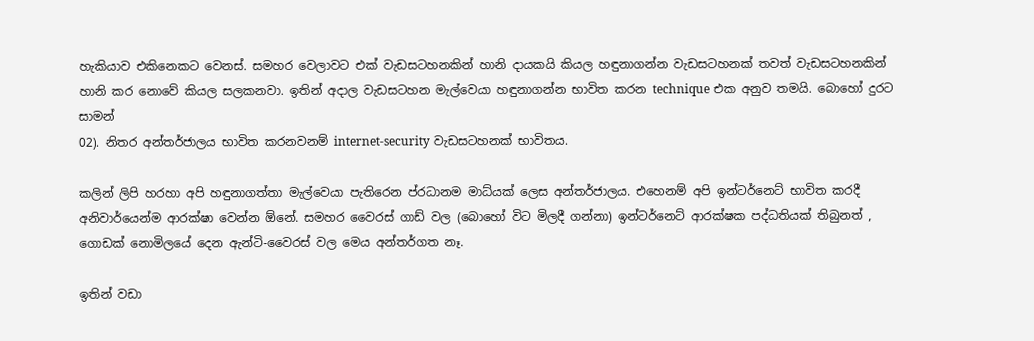හැකියාව එකිනෙකට වෙනස්. සමහර වෙලාවට එක් වැඩසටහනකින් හානි දායකයි කියල හඳුනාගන්න වැඩසටහනක් තවත් වැඩසටහනකින් හානි කර නොවේ කියල සලකනවා. ඉතින් අදාල වැඩසටහන මැල්වෙයා හඳුනාගන්න භාවිත කරන technique එක අනුව තමයි. බොහෝ දුරට සාමන්
02). නිතර අන්තර්ජාලය භාවිත කරනවනම් internet-security වැඩසටහනක් භාවිතය.

කලින් ලිපි හරහා අපි හඳුනාගත්තා මැල්වෙයා පැතිරෙන ප්රධානම මාධ්යක් ලෙස අන්තර්ජාලය. එහෙනම් අපි ඉන්ටර්නෙට් භාවිත කරදී අනිවාර්යෙන්ම ආරක්ෂා වෙන්න ඕනේ. සමහර වෛරස් ගාඩ් වල (බොහෝ විට මිලදී ගන්නා) ඉන්ටර්නෙට් ආරක්ෂක පද්ධතියක් තිබුනත් , ගොඩක් නොමිලයේ දෙන ඇන්ටි-වෛරස් වල මෙය අන්තර්ගත නෑ.

ඉතින් වඩා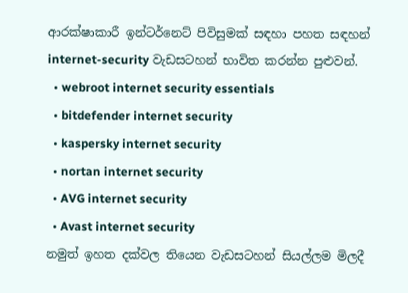ආරක්ෂාකාරී ඉන්ටර්නෙට් පිවිසුමක් සඳහා පහත සඳහන් internet-security වැඩසටහන් භාවිත කරන්න පුළුවන්.
  • webroot internet security essentials
  • bitdefender internet security
  • kaspersky internet security
  • nortan internet security
  • AVG internet security
  • Avast internet security
නමුත් ඉහත දක්වල තියෙන වැඩසටහන් සියල්ලම මිලදී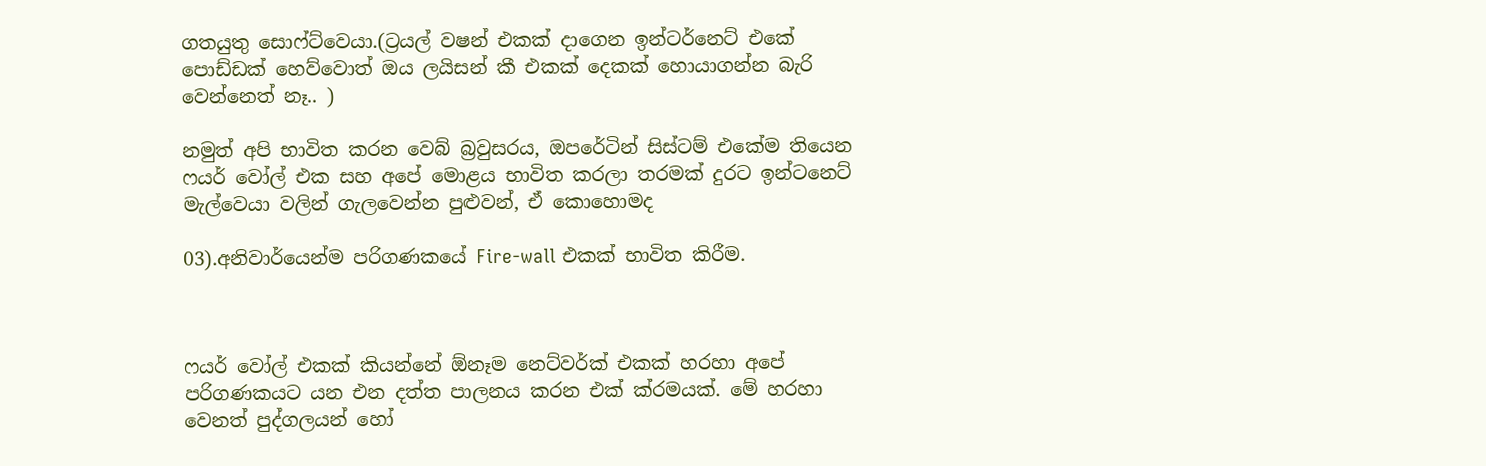ගතයුතු සොෆ්ට්වෙයා.(ට්‍රයල් වෂන් එකක් දාගෙන ඉන්ටර්නෙට් එකේ පොඩ්ඩක් හෙව්වොත් ඔය ලයිසන් කී එකක් දෙකක් හොයාගන්න බැරි වෙන්නෙත් නෑ.. )

නමුත් අපි භාවිත කරන වෙබ් බ්‍රවුසරය, ඔපරේටින් සිස්ටම් එකේම තියෙන ෆයර් වෝල් එක සහ අපේ මොළය භාවිත කරලා තරමක් දුරට ඉන්ටනෙට් මැල්වෙයා වලින් ගැලවෙන්න පුළුවන්, ඒ කොහොමද

03).අනිවාර්යෙන්ම පරිගණකයේ Fire-wall එකක් භාවිත කිරීම.



ෆයර් වෝල් එකක් කියන්නේ ඕනෑම නෙට්වර්ක් එකක් හරහා අපේ පරිගණකයට යන එන දත්ත පාලනය කරන එක් ක්රමයක්. මේ හරහා වෙනත් පුද්ගලයන් හෝ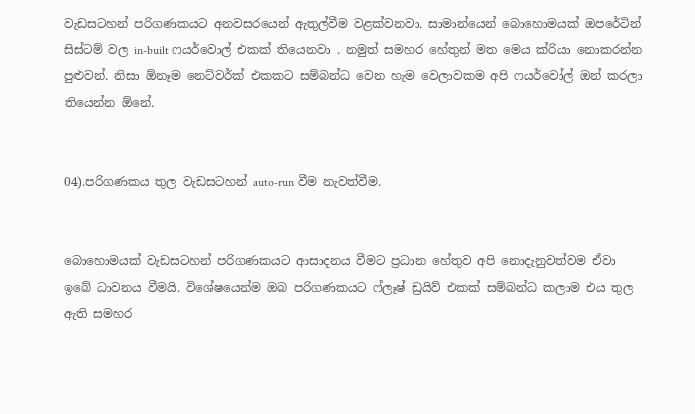වැඩසටහන් පරිගණකයට අනවසරයෙන් ඇතුල්වීම වළක්වනවා. සාමාන්යෙන් බොහොමයක් ඔපරේටින් සිස්ටම් වල in-built ෆයර්වොල් එකක් තියෙනවා . නමුත් සමහර හේතුන් මත මෙය ක්රියා නොකරන්න පුළුවන්. නිසා ඕනෑම නෙට්වර්ක් එකකට සම්බන්ධ වෙන හැම වෙලාවකම අපි ෆයර්වෝල් ඔන් කරලා තියෙන්න ඕනේ.


04).පරිගණකය තුල වැඩසටහන් auto-run වීම නැවත්වීම.


බොහොමයක් වැඩසටහන් පරිගණකයට ආසාදනය වීමට ප්‍රධාන හේතුව අපි නොදැනුවත්වම ඒවා ඉබේ ධාවනය වීමයි. විශේෂයෙන්ම ඔබ පරිගණකයට ෆ්ලෑෂ් ඩ්‍රයිව් එකක් සම්බන්ධ කලාම එය තුල ඇති සමහර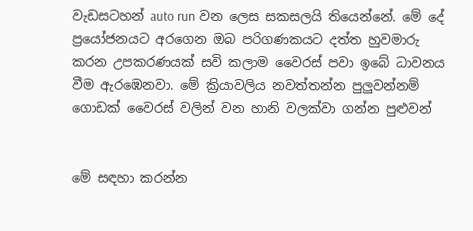වැඩසටහන් auto run වන ලෙස සකසලයි තියෙන්නේ. මේ දේ ප්‍රයෝජනයට අරගෙන ඔබ පරිගණකයට දත්ත හුවමාරු කරන උපකරණයක් සවි කලාම වෛරස් පවා ඉබේ ධාවනය වීම ඇරඹෙනවා. මේ ක්‍රියාවලිය නවත්තන්න පුලුවන්නම් ගොඩක් වෛරස් වලින් වන හානි වලක්වා ගන්න පුළුවන්


මේ සඳහා කරන්න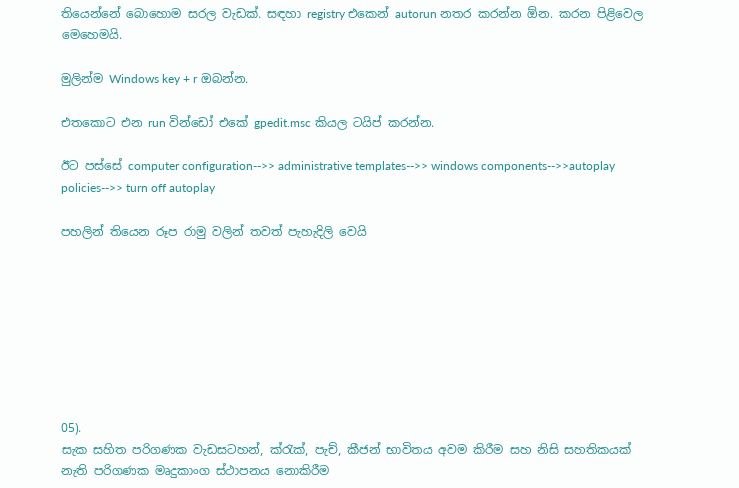තියෙන්නේ බොහොම සරල වැඩක්. සඳහා registry එකෙන් autorun නතර කරන්න ඕන. කරන පිළිවෙල මෙහෙමයි.

මුලින්ම Windows key + r ඔබන්න.

එතකොට එන run වින්ඩෝ එකේ gpedit.msc කියල ටයිප් කරන්න.

ඊට පස්සේ computer configuration-->> administrative templates-->> windows components-->>autoplay policies-->> turn off autoplay

පහලින් තියෙන රූප රාමු වලින් තවත් පැහැදිලි වෙයි








05).
සැක සහිත පරිගණක වැඩසටහන්, ක්රැක්, පැච්, කීජන් භාවිතය අවම කිරීම සහ නිසි සහතිකයක් නැති පරිගණක මෘදුකාංග ස්ථාපනය නොකිරීම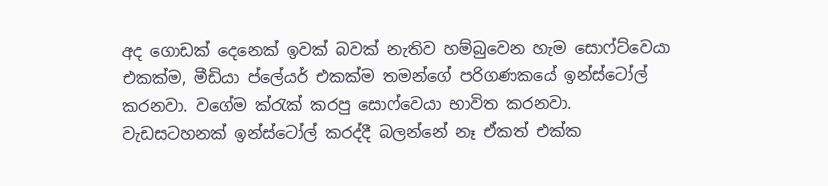අද ගොඩක් දෙනෙක් ඉවක් බවක් නැතිව හම්බුවෙන හැම සොෆ්ට්වෙයා එකක්ම, මීඩියා ප්ලේයර් එකක්ම තමන්ගේ පරිගණකයේ ඉන්ස්ටෝල් කරනවා. වගේම ක්රැක් කරපු සොෆ්වෙයා භාවිත කරනවා. වැඩසටහනක් ඉන්ස්ටෝල් කරද්දී බලන්නේ නෑ ඒකත් එක්ක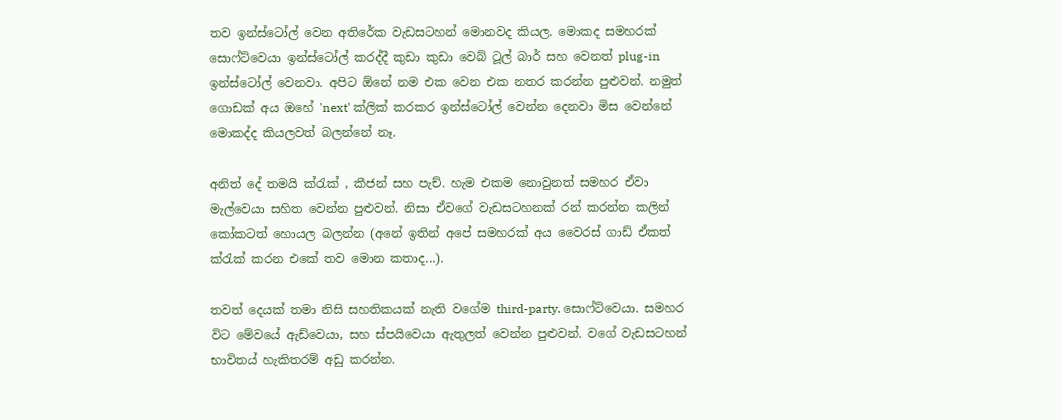තව ඉන්ස්ටෝල් වෙන අතිරේක වැඩසටහන් මොනවද කියල. මොකද සමහරක් සොෆ්ට්වෙයා ඉන්ස්ටෝල් කරද්දී කුඩා කුඩා වෙබ් ටූල් බාර් සහ වෙනත් plug-in ඉන්ස්ටෝල් වෙනවා. අපිට ඕනේ නම එක වෙන එක නතර කරන්න පුළුවන්. නමුත් ගොඩක් අය ඔහේ 'next' ක්ලික් කරකර ඉන්ස්ටෝල් වෙන්න දෙනවා මිස වෙන්නේ මොකද්ද කියලවත් බලන්නේ නෑ.

අනිත් දේ තමයි ක්රැක් , කීජන් සහ පැච්. හැම එකම නොවුනත් සමහර ඒවා මැල්වෙයා සහිත වෙන්න පුළුවන්. නිසා ඒවගේ වැඩසටහනක් රන් කරන්න කලින් කෝකටත් හොයල බලන්න (අනේ ඉතින් අපේ සමහරක් අය වෛරස් ගාඩ් ඒකත් ක්රැක් කරන එකේ තව මොන කතාද...).

තවත් දෙයක් තමා නිසි සහතිකයක් නැති වගේම third-party. සොෆ්ට්වෙයා. සමහර විට මේවයේ ඇඩ්වෙයා, සහ ස්පයිවෙයා ඇතුලත් වෙන්න පුළුවන්. වගේ වැඩසටහන් භාවිතය් හැකිතරම් අඩු කරන්න.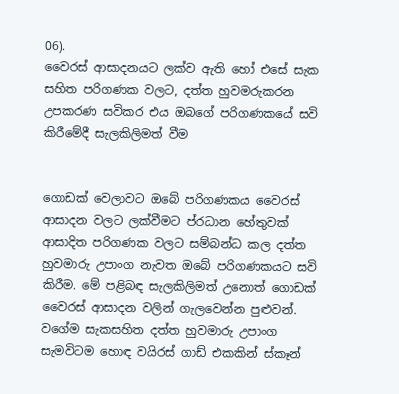06).
වෛරස් ආසාදනයට ලක්ව ඇති හෝ එසේ සැක සහිත පරිගණක වලට, දත්ත හුවමරුකරන උපකරණ සවිකර එය ඔබගේ පරිගණකයේ සවි කිරීමේදී සැලකිලිමත් වීම


ගොඩක් වෙලාවට ඔබේ පරිගණකය වෛරස් ආසාදන වලට ලක්වීමට ප්රධාන හේතුවක් ආසාදිත පරිගණක වලට සම්බන්ධ කල දත්ත හුවමාරු උපාංග නැවත ඔබේ පරිගණකයට සවි කිරීම. මේ පළිබඳ සැලකිලිමත් උනොත් ගොඩක් වෛරස් ආසාදන වලින් ගැලවෙන්න පුළුවන්.
වගේම සැකසහිත දත්ත හුවමාරු උපාංග සැමවිටම හොඳ වයිරස් ගාඩ් එකකින් ස්කෑන්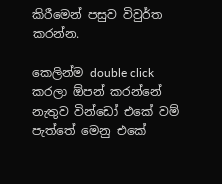කිරීමෙන් පසුව විවුර්ත කරන්න.

කෙලින්ම double click කරලා ඕපන් කරන්නේ නැතුව වින්ඩෝ එකේ වම් පැත්තේ මෙනු එකේ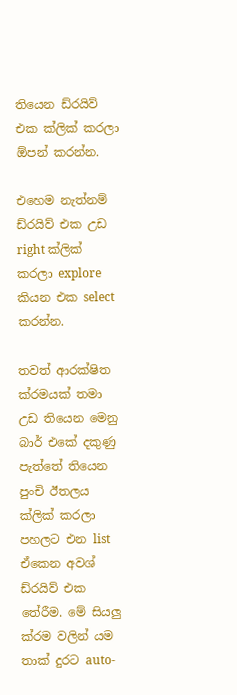තියෙන ඩ්රයිව් එක ක්ලික් කරලා ඕපන් කරන්න.

එහෙම නැත්නම් ඩ්රයිව් එක උඩ right ක්ලික් කරලා explore කියන එක select කරන්න.

තවත් ආරක්ෂිත ක්රමයක් තමා උඩ තියෙන මෙනු බාර් එකේ දකුණු පැත්තේ තියෙන පුංචි ඊතලය ක්ලික් කරලා පහලට එන list ඒකෙන අවශ් ඩ්රයිව් එක තේරීම. මේ සියලු ක්රම වලින් යම තාක් දුරට auto-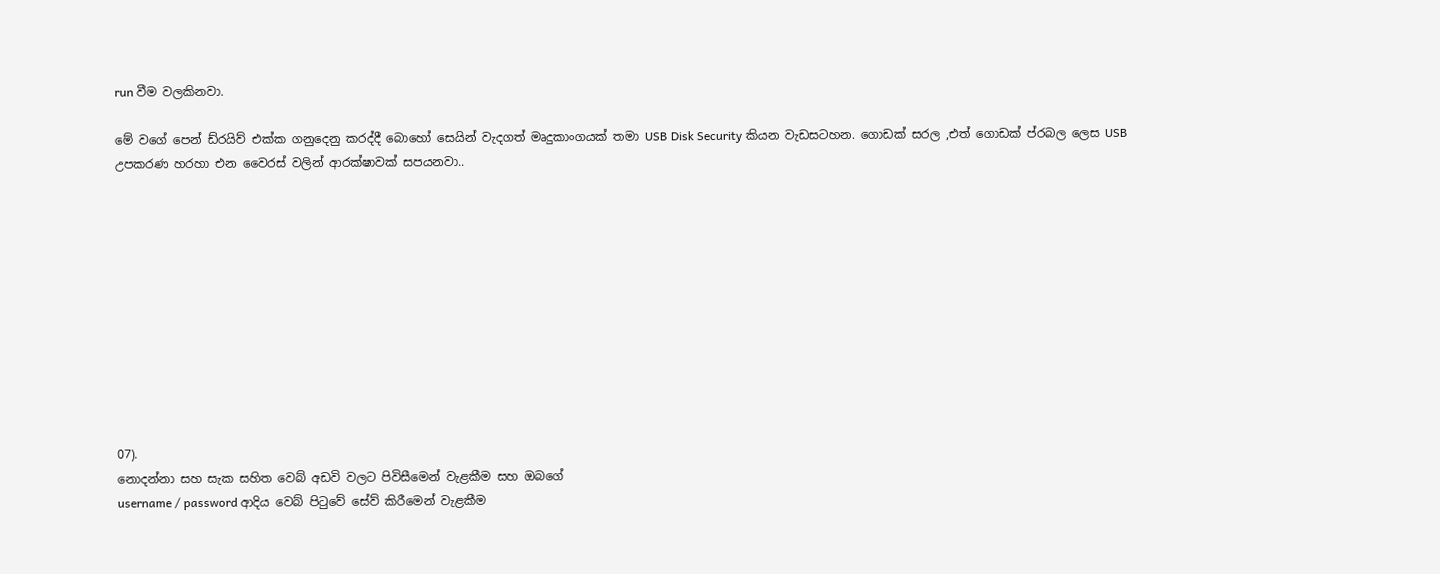run වීම වලකිනවා.

මේ වගේ පෙන් ඩ්රයිව් එක්ක ගනුදෙනු කරද්දී බොහෝ සෙයින් වැදගත් මෘදුකාංගයක් තමා USB Disk Security කියන වැඩසටහන. ගොඩක් සරල ,එත් ගොඩක් ප්රබල ලෙස USB උපකරණ හරහා එන වෛරස් වලින් ආරක්ෂාවක් සපයනවා..











07).
නොදන්නා සහ සැක සහිත වෙබ් අඩවි වලට පිවිසීමෙන් වැළකීම සහ ඔබගේ
username / password ආදිය වෙබ් පිටුවේ සේව් කිරීමෙන් වැළකීම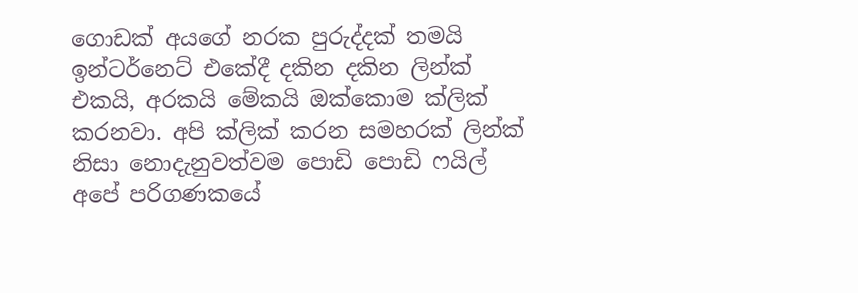ගොඩක් අයගේ නරක පුරුද්දක් තමයි ඉන්ටර්නෙට් එකේදී දකින දකින ලින්ක් එකයි, අරකයි මේකයි ඔක්කොම ක්ලික් කරනවා. අපි ක්ලික් කරන සමහරක් ලින්ක් නිසා නොදැනුවත්වම පොඩි පොඩි ෆයිල් අපේ පරිගණකයේ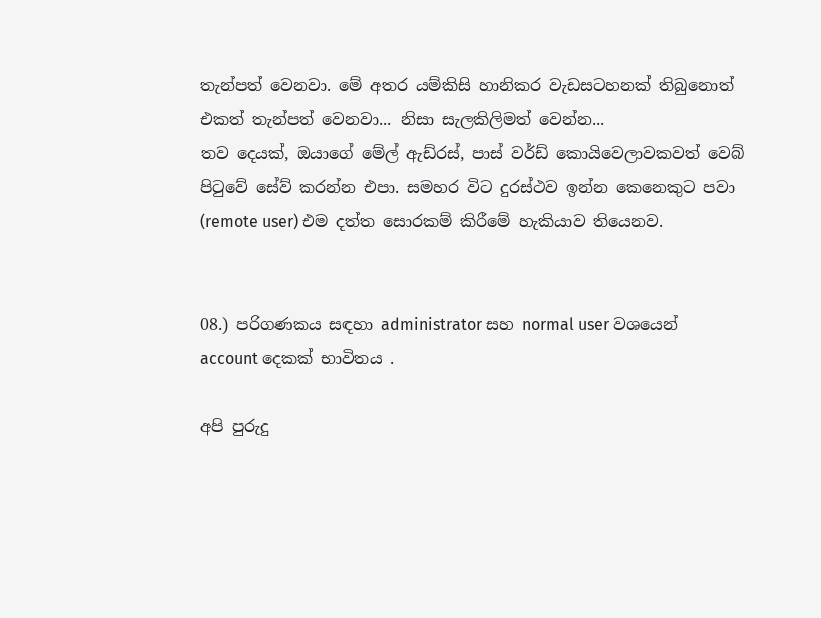තැන්පත් වෙනවා. මේ අතර යම්කිසි හානිකර වැඩසටහනක් තිබුනොත් එකත් තැන්පත් වෙනවා... නිසා සැලකිලිමත් වෙන්න...
තව දෙයක්, ඔයාගේ මේල් ඇඩ්රස්, පාස් වර්ඩ් කොයිවෙලාවකවත් වෙබ් පිටුවේ සේව් කරන්න එපා. සමහර විට දුරස්ථව ඉන්න කෙනෙකුට පවා (remote user) එම දත්ත සොරකම් කිරීමේ හැකියාව තියෙනව.


08.) පරිගණකය සඳහා administrator සහ normal user වශයෙන් account දෙකක් භාවිතය .

අපි පුරුදු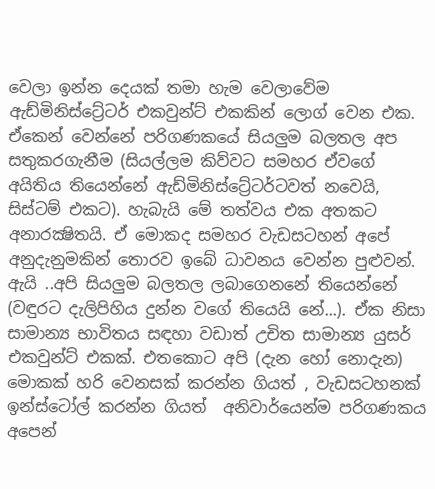වෙලා ඉන්න දෙයක් තමා හැම වෙලාවේම ඇඩ්මිනිස්ට්‍රේටර් එකවුන්ට් එකකින් ලොග් වෙන එක. ඒකෙන් වෙන්නේ පරිගණකයේ සියලුම බලතල අප සතුකරගැනීම (සියල්ලම කිව්වට සමහර ඒවගේ අයිතිය තියෙන්නේ ඇඩ්මිනිස්ට්‍රේටර්ටවත් නවෙයි, සිස්ටම් එකට). හැබැයි මේ තත්වය එක අතකට අනාරක්‍ෂිතයි. ඒ මොකද සමහර වැඩසටහන් අපේ අනුදැනුමකින් තොරව ඉබේ ධාවනය වෙන්න පුළුවන්. ඇයි ..අපි සියලුම බලතල ලබාගෙනනේ තියෙන්නේ (වඳුරට දැලිපිහිය දුන්න වගේ තියෙයි නේ...). ඒක නිසා සාමාන්‍ය භාවිතය සඳහා වඩාත් උචිත සාමාන්‍ය යුසර් එකවුන්ට් එකක්. එතකොට අපි (දැන හෝ නොදැන) මොකක් හරි වෙනසක් කරන්න ගියත් , වැඩසටහනක් ඉන්ස්ටෝල් කරන්න ගියත්  අනිවාර්යෙන්ම පරිගණකය අපෙන්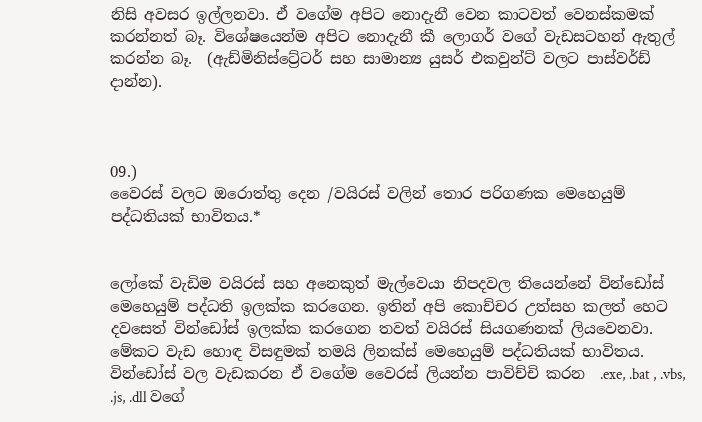නිසි අවසර ඉල්ලනවා. ඒ වගේම අපිට නොදැනී වෙන කාටවත් වෙනස්කමක් කරන්නත් බෑ. විශේෂයෙන්ම අපිට නොදැනී කී ලොගර් වගේ වැඩසටහන් ඇතුල් කරන්න බෑ.  (ඇඩ්මිනිස්ට්‍රේටර් සහ සාමාන්‍ය යුසර් එකවුන්ට් වලට පාස්වර්ඩ් දාන්න).



09.)
වෛරස් වලට ඔරොත්තු දෙන /වයිරස් වලින් තොර පරිගණක මෙහෙයුම් පද්ධතියක් භාවිතය.*


ලෝකේ වැඩිම වයිරස් සහ අනෙකුත් මැල්වෙයා නිපදවල තියෙන්නේ වින්ඩෝස් මෙහෙයුම් පද්ධති ඉලක්ක කරගෙන. ඉතින් අපි කොච්චර උත්සහ කලත් හෙට දවසෙත් වින්ඩෝස් ඉලක්ක කරගෙන තවත් වයිරස් සියගණනක් ලියවෙනවා. මේකට වැඩ හොඳ විසඳුමක් තමයි ලිනක්ස් මෙහෙයුම් පද්ධතියක් භාවිතය. වින්ඩෝස් වල වැඩකරන ඒ වගේම වෛරස් ලියන්න පාවිච්චි කරන  .exe, .bat , .vbs, .js, .dll වගේ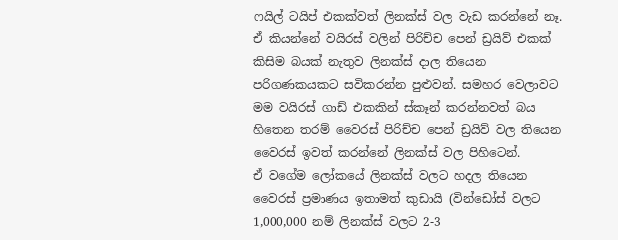ෆයිල් ටයිප් එකක්වත් ලිනක්ස් වල වැඩ කරන්නේ නෑ. ඒ කියන්නේ වයිරස් වලින් පිරිච්ච පෙන් ඩ්‍රයිව් එකක් කිසිම බයක් නැතුව ලිනක්ස් දාල තියෙන පරිගණකයකට සවිකරන්න පුළුවන්. සමහර වෙලාවට මම වයිරස් ගාඩ් එකකින් ස්කෑන් කරන්නවත් බය හිතෙන තරම් වෛරස් පිරිච්ච පෙන් ඩ්‍රයිව් වල තියෙන වෛරස් ඉවත් කරන්නේ ලිනක්ස් වල පිහිටෙන්.
ඒ වගේම ලෝකයේ ලිනක්ස් වලට හදල තියෙන වෛරස් ප්‍රමාණය ඉතාමත් කුඩායි (වින්ඩෝස් වලට 1,000,000 නම් ලිනක්ස් වලට 2-3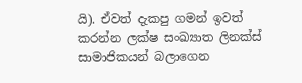යි). ඒවත් දැකපු ගමන් ඉවත් කරන්න ලක්ෂ සංඛ්‍යාත ලිනක්ස්  සාමාජිකයන් බලාගෙන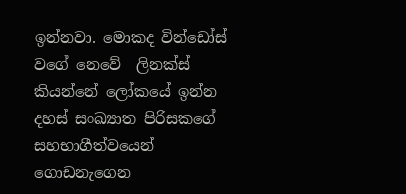ඉන්නවා. මොකද වින්ඩෝස් වගේ නෙවේ  ලිනක්ස් කියන්නේ ලෝකයේ ඉන්න දහස් සංඛ්‍යාත පිරිසකගේ සහභාගීත්වයෙන් ගොඩනැගෙන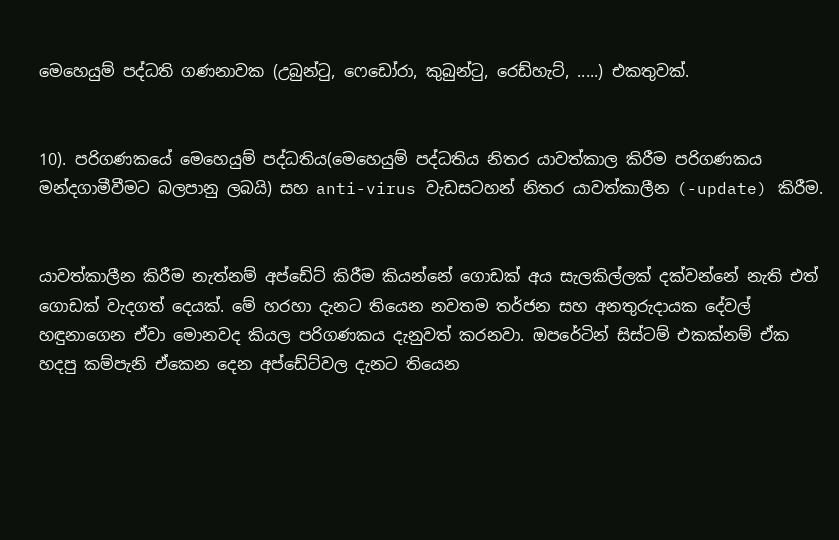මෙහෙයුම් පද්ධති ගණනාවක (උබුන්ටු, ෆෙඩෝරා, කුබුන්ටු, රෙඩ්හැට්, .....) එකතුවක්.


10). පරිගණකයේ මෙහෙයුම් පද්ධතිය(මෙහෙයුම් පද්ධතිය නිතර යාවත්කාල කිරීම පරිගණකය මන්දගාමීවීමට බලපානු ලබයි) සහ anti-virus වැඩසටහන් නිතර යාවත්කාලීන (-update) කිරීම.


යාවත්කාලීන කිරීම නැත්නම් අප්ඩේට් කිරීම කියන්නේ ගොඩක් අය සැලකිල්ලක් දක්වන්නේ නැති එත් ගොඩක් වැදගත් දෙයක්. මේ හරහා දැනට තියෙන නවතම තර්ජන සහ අනතුරුදායක දේවල් හඳුනාගෙන ඒවා මොනවද කියල පරිගණකය දැනුවත් කරනවා. ඔපරේටින් සිස්ටම් එකක්නම් ඒක හදපු කම්පැනි ඒකෙන දෙන අප්ඩේට්වල දැනට තියෙන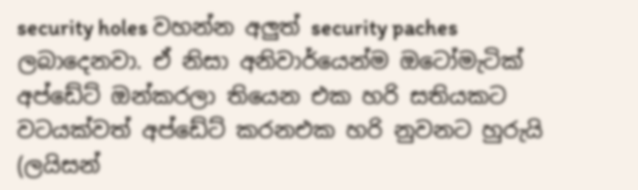security holes වහන්න අලුත් security paches ලබාදෙනවා. ඒ නිසා අනිවාර්යෙන්ම ඔටෝමැටික් අප්ඩේට් ඔන්කරලා තියෙන එක හරි සතියකට වටයක්වත් අප්ඩේට් කරනඑක හරි නුවනට හුරුයි (ලයිසන්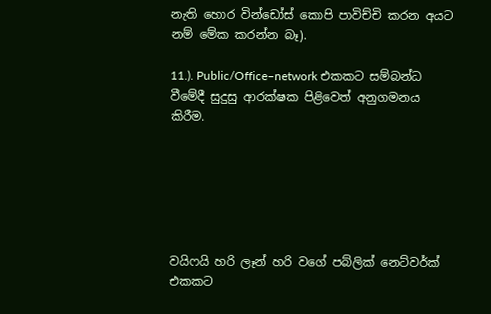නැති හොර වින්ඩෝස් කොපි පාවිච්චි කරන අයට නම් මේක කරන්න බෑ).

11.). Public/Office–network එකකට සම්බන්ධ වීමේදී සුදුසු ආරක්ෂක පිළිවෙත් අනුගමනය කිරීම.






වයිෆයි හරි ලෑන් හරි වගේ පබ්ලික් නෙට්වර්ක් එකකට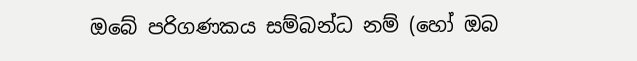ඔබේ පරිගණකය සම්බන්ධ නම් (හෝ ඔබ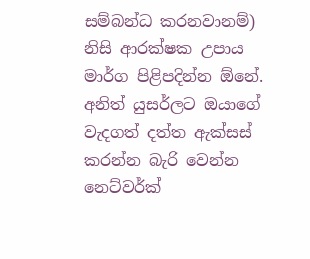සම්බන්ධ කරනවානම්) නිසි ආරක්ෂක උපාය මාර්ග පිළිපදින්න ඕනේ. අනිත් යුසර්ලට ඔයාගේ වැදගත් දත්ත ඇක්සස් කරන්න බැරි වෙන්න නෙට්වර්ක්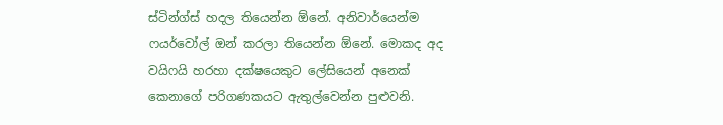ස්ටින්ග්ස් හදල තියෙන්න ඕනේ. අනිවාර්යෙන්ම ෆයර්වෝල් ඔන් කරලා තියෙන්න ඕනේ. මොකද අද වයිෆයි හරහා දක්ෂයෙකුට ලේසියෙන් අනෙක් කෙනාගේ පරිගණකයට ඇතුල්වෙන්න පුළුවනි.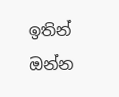ඉතින් ඔන්න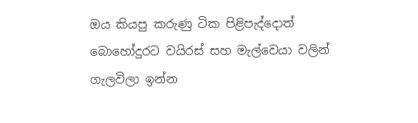ඔය කියපු කරුණු ටික පිළිපැද්දොත් බොහෝදුරට වයිරස් සහ මැල්වෙයා වලින් ගැලවිලා ඉන්න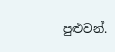පුළුවන්.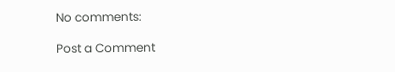No comments:

Post a Comment